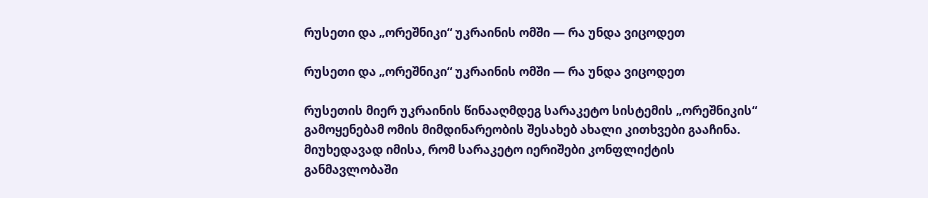რუსეთი და „ორეშნიკი“ უკრაინის ომში — რა უნდა ვიცოდეთ

რუსეთი და „ორეშნიკი“ უკრაინის ომში — რა უნდა ვიცოდეთ

რუსეთის მიერ უკრაინის წინააღმდეგ სარაკეტო სისტემის „ორეშნიკის“ გამოყენებამ ომის მიმდინარეობის შესახებ ახალი კითხვები გააჩინა. მიუხედავად იმისა, რომ სარაკეტო იერიშები კონფლიქტის განმავლობაში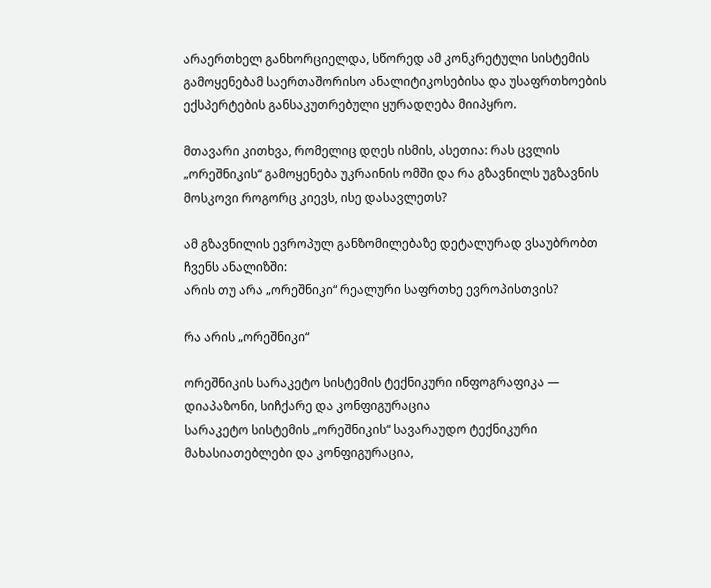არაერთხელ განხორციელდა, სწორედ ამ კონკრეტული სისტემის გამოყენებამ საერთაშორისო ანალიტიკოსებისა და უსაფრთხოების ექსპერტების განსაკუთრებული ყურადღება მიიპყრო.

მთავარი კითხვა, რომელიც დღეს ისმის, ასეთია: რას ცვლის „ორეშნიკის“ გამოყენება უკრაინის ომში და რა გზავნილს უგზავნის მოსკოვი როგორც კიევს, ისე დასავლეთს?

ამ გზავნილის ევროპულ განზომილებაზე დეტალურად ვსაუბრობთ ჩვენს ანალიზში:
არის თუ არა „ორეშნიკი“ რეალური საფრთხე ევროპისთვის?

რა არის „ორეშნიკი“

ორეშნიკის სარაკეტო სისტემის ტექნიკური ინფოგრაფიკა — დიაპაზონი, სიჩქარე და კონფიგურაცია
სარაკეტო სისტემის „ორეშნიკის“ სავარაუდო ტექნიკური მახასიათებლები და კონფიგურაცია,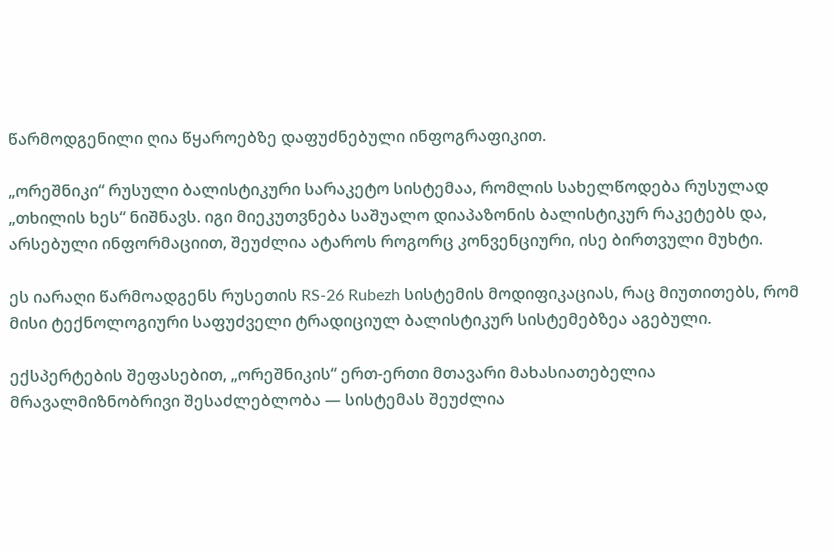წარმოდგენილი ღია წყაროებზე დაფუძნებული ინფოგრაფიკით.

„ორეშნიკი“ რუსული ბალისტიკური სარაკეტო სისტემაა, რომლის სახელწოდება რუსულად „თხილის ხეს“ ნიშნავს. იგი მიეკუთვნება საშუალო დიაპაზონის ბალისტიკურ რაკეტებს და, არსებული ინფორმაციით, შეუძლია ატაროს როგორც კონვენციური, ისე ბირთვული მუხტი.

ეს იარაღი წარმოადგენს რუსეთის RS-26 Rubezh სისტემის მოდიფიკაციას, რაც მიუთითებს, რომ მისი ტექნოლოგიური საფუძველი ტრადიციულ ბალისტიკურ სისტემებზეა აგებული.

ექსპერტების შეფასებით, „ორეშნიკის“ ერთ-ერთი მთავარი მახასიათებელია მრავალმიზნობრივი შესაძლებლობა — სისტემას შეუძლია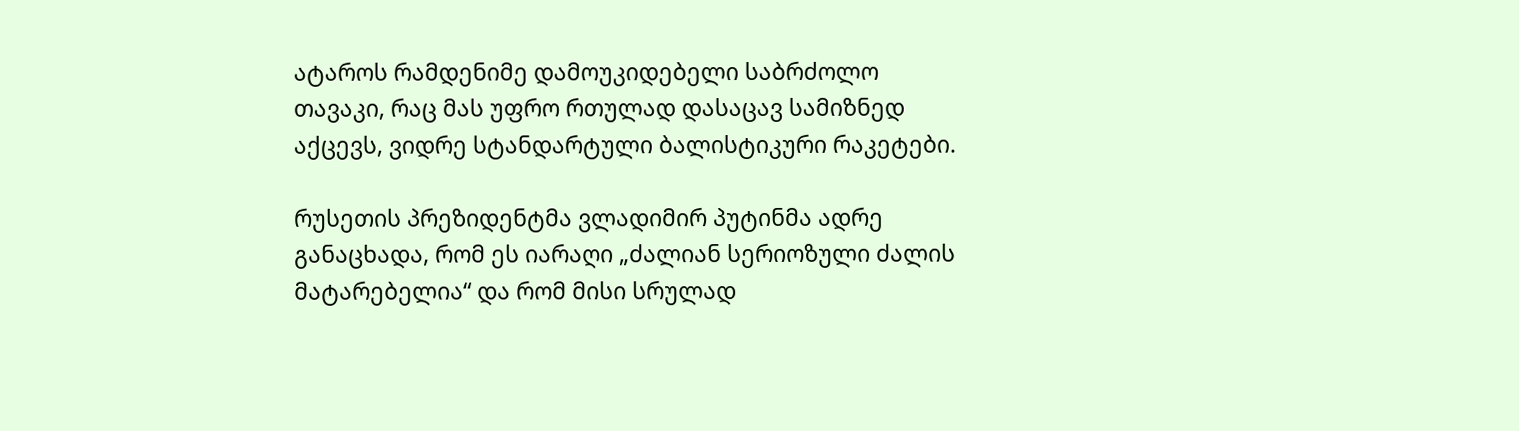ატაროს რამდენიმე დამოუკიდებელი საბრძოლო თავაკი, რაც მას უფრო რთულად დასაცავ სამიზნედ აქცევს, ვიდრე სტანდარტული ბალისტიკური რაკეტები.

რუსეთის პრეზიდენტმა ვლადიმირ პუტინმა ადრე განაცხადა, რომ ეს იარაღი „ძალიან სერიოზული ძალის მატარებელია“ და რომ მისი სრულად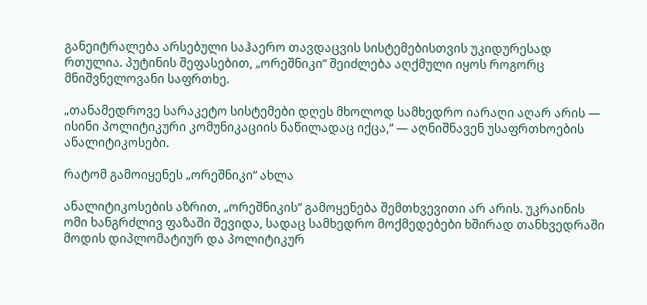განეიტრალება არსებული საჰაერო თავდაცვის სისტემებისთვის უკიდურესად რთულია. პუტინის შეფასებით, „ორეშნიკი“ შეიძლება აღქმული იყოს როგორც მნიშვნელოვანი საფრთხე.

„თანამედროვე სარაკეტო სისტემები დღეს მხოლოდ სამხედრო იარაღი აღარ არის — ისინი პოლიტიკური კომუნიკაციის ნაწილადაც იქცა,“ — აღნიშნავენ უსაფრთხოების ანალიტიკოსები.

რატომ გამოიყენეს „ორეშნიკი“ ახლა

ანალიტიკოსების აზრით, „ორეშნიკის“ გამოყენება შემთხვევითი არ არის. უკრაინის ომი ხანგრძლივ ფაზაში შევიდა, სადაც სამხედრო მოქმედებები ხშირად თანხვედრაში მოდის დიპლომატიურ და პოლიტიკურ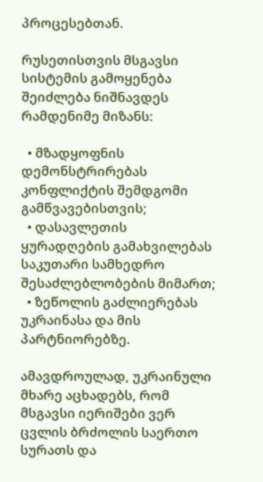პროცესებთან.

რუსეთისთვის მსგავსი სისტემის გამოყენება შეიძლება ნიშნავდეს რამდენიმე მიზანს:

  • მზადყოფნის დემონსტრირებას კონფლიქტის შემდგომი გამწვავებისთვის;
  • დასავლეთის ყურადღების გამახვილებას საკუთარი სამხედრო შესაძლებლობების მიმართ;
  • ზეწოლის გაძლიერებას უკრაინასა და მის პარტნიორებზე.

ამავდროულად, უკრაინული მხარე აცხადებს, რომ მსგავსი იერიშები ვერ ცვლის ბრძოლის საერთო სურათს და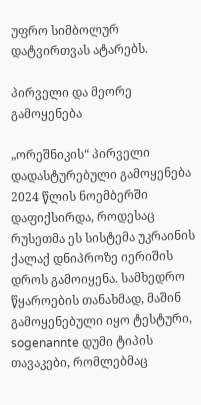უფრო სიმბოლურ დატვირთვას ატარებს.

პირველი და მეორე გამოყენება

„ორეშნიკის“ პირველი დადასტურებული გამოყენება 2024 წლის ნოემბერში დაფიქსირდა, როდესაც რუსეთმა ეს სისტემა უკრაინის ქალაქ დნიპროზე იერიშის დროს გამოიყენა. სამხედრო წყაროების თანახმად, მაშინ გამოყენებული იყო ტესტური, sogenannte დუმი ტიპის თავაკები, რომლებმაც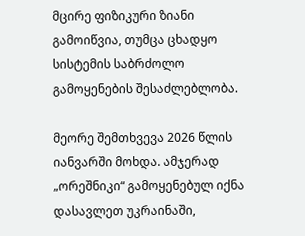მცირე ფიზიკური ზიანი გამოიწვია, თუმცა ცხადყო სისტემის საბრძოლო გამოყენების შესაძლებლობა.

მეორე შემთხვევა 2026 წლის იანვარში მოხდა. ამჯერად „ორეშნიკი“ გამოყენებულ იქნა დასავლეთ უკრაინაში,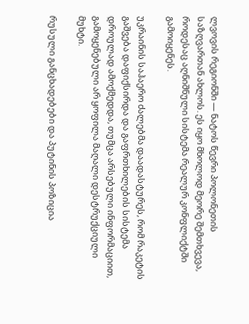ლვოვის რეგიონში — ნატოს წევრი პოლონეთის საზღვართან ახლოს. ეს იყო მხოლოდ მეორე შემთხვევა, როდესაც აღნიშნული სისტემა რეალურ კონფლიქტში გამოიყენეს.

უკრაინის საჰაერო ძალებმა დაადასტურეს, რომ რაკეტის გაშვება დაფიქსირდა და გაფრთხილების სისტემა დროულად ამოქმედდა, თუმცა არსებული ინფორმაციით, გამოყენებული არ ყოფილა მაღალი დესტრუქციული მუხტი.

რუსული განცხადებები და პუტინის პოზიცია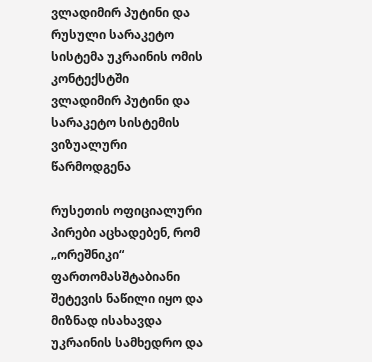ვლადიმირ პუტინი და რუსული სარაკეტო სისტემა უკრაინის ომის კონტექსტში
ვლადიმირ პუტინი და სარაკეტო სისტემის ვიზუალური წარმოდგენა

რუსეთის ოფიციალური პირები აცხადებენ, რომ „ორეშნიკი“ ფართომასშტაბიანი შეტევის ნაწილი იყო და მიზნად ისახავდა უკრაინის სამხედრო და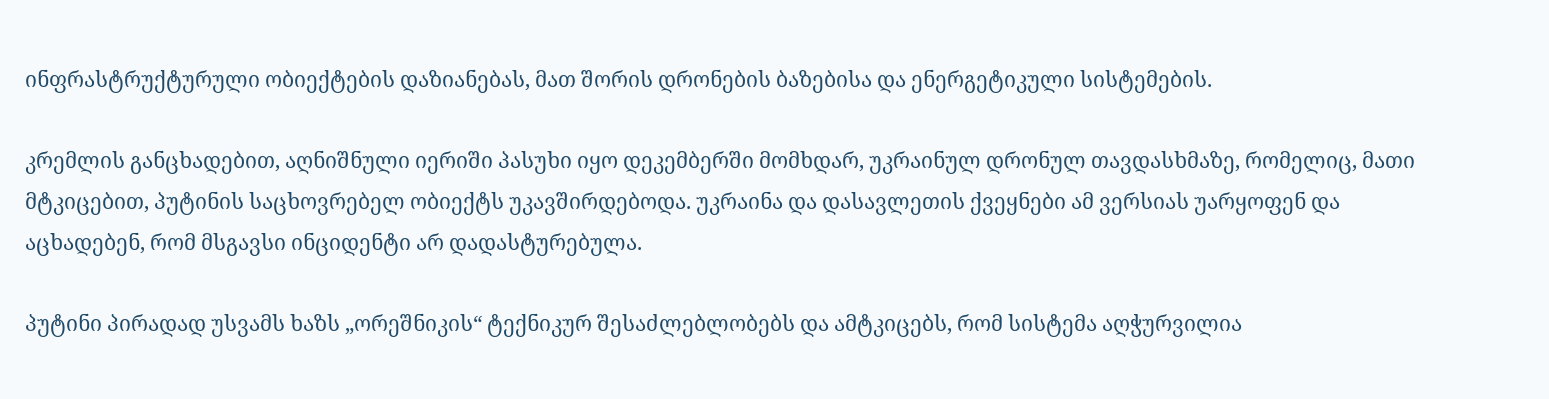ინფრასტრუქტურული ობიექტების დაზიანებას, მათ შორის დრონების ბაზებისა და ენერგეტიკული სისტემების.

კრემლის განცხადებით, აღნიშნული იერიში პასუხი იყო დეკემბერში მომხდარ, უკრაინულ დრონულ თავდასხმაზე, რომელიც, მათი მტკიცებით, პუტინის საცხოვრებელ ობიექტს უკავშირდებოდა. უკრაინა და დასავლეთის ქვეყნები ამ ვერსიას უარყოფენ და აცხადებენ, რომ მსგავსი ინციდენტი არ დადასტურებულა.

პუტინი პირადად უსვამს ხაზს „ორეშნიკის“ ტექნიკურ შესაძლებლობებს და ამტკიცებს, რომ სისტემა აღჭურვილია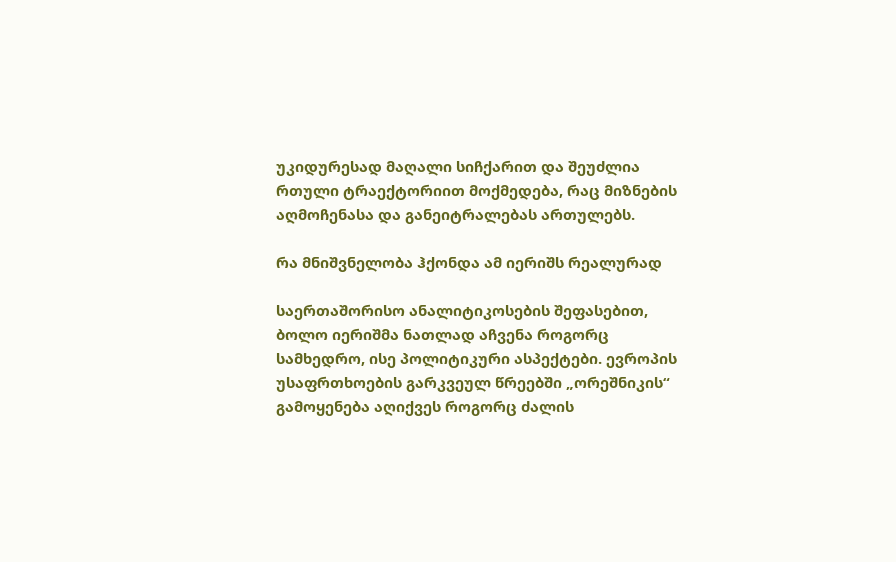უკიდურესად მაღალი სიჩქარით და შეუძლია რთული ტრაექტორიით მოქმედება, რაც მიზნების აღმოჩენასა და განეიტრალებას ართულებს.

რა მნიშვნელობა ჰქონდა ამ იერიშს რეალურად

საერთაშორისო ანალიტიკოსების შეფასებით, ბოლო იერიშმა ნათლად აჩვენა როგორც სამხედრო, ისე პოლიტიკური ასპექტები. ევროპის უსაფრთხოების გარკვეულ წრეებში „ორეშნიკის“ გამოყენება აღიქვეს როგორც ძალის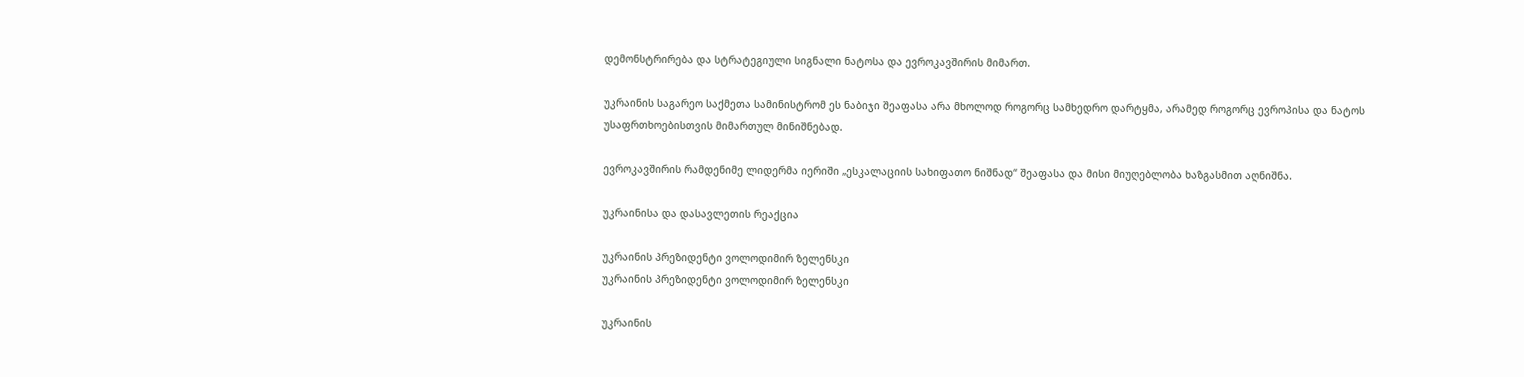დემონსტრირება და სტრატეგიული სიგნალი ნატოსა და ევროკავშირის მიმართ.

უკრაინის საგარეო საქმეთა სამინისტრომ ეს ნაბიჯი შეაფასა არა მხოლოდ როგორც სამხედრო დარტყმა, არამედ როგორც ევროპისა და ნატოს უსაფრთხოებისთვის მიმართულ მინიშნებად.

ევროკავშირის რამდენიმე ლიდერმა იერიში „ესკალაციის სახიფათო ნიშნად“ შეაფასა და მისი მიუღებლობა ხაზგასმით აღნიშნა.

უკრაინისა და დასავლეთის რეაქცია

უკრაინის პრეზიდენტი ვოლოდიმირ ზელენსკი
უკრაინის პრეზიდენტი ვოლოდიმირ ზელენსკი

უკრაინის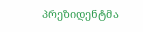პრეზიდენტმა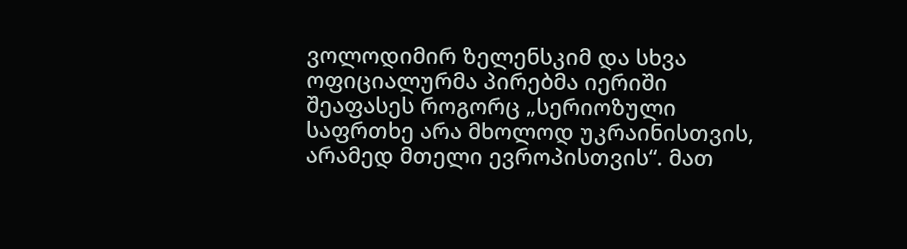ვოლოდიმირ ზელენსკიმ და სხვა ოფიციალურმა პირებმა იერიში შეაფასეს როგორც „სერიოზული საფრთხე არა მხოლოდ უკრაინისთვის, არამედ მთელი ევროპისთვის“. მათ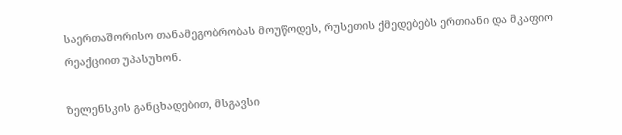საერთაშორისო თანამეგობრობას მოუწოდეს, რუსეთის ქმედებებს ერთიანი და მკაფიო რეაქციით უპასუხონ.

ზელენსკის განცხადებით, მსგავსი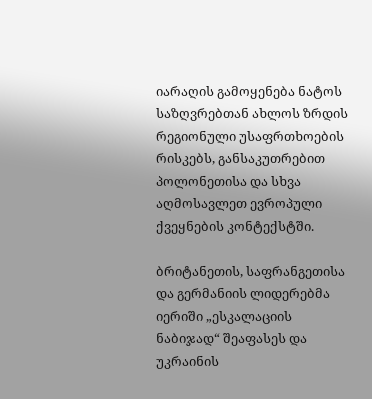იარაღის გამოყენება ნატოს საზღვრებთან ახლოს ზრდის რეგიონული უსაფრთხოების რისკებს, განსაკუთრებით პოლონეთისა და სხვა აღმოსავლეთ ევროპული ქვეყნების კონტექსტში.

ბრიტანეთის, საფრანგეთისა და გერმანიის ლიდერებმა იერიში „ესკალაციის ნაბიჯად“ შეაფასეს და უკრაინის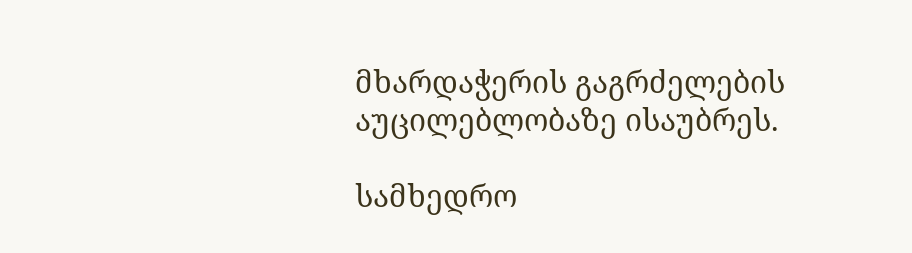მხარდაჭერის გაგრძელების აუცილებლობაზე ისაუბრეს.

სამხედრო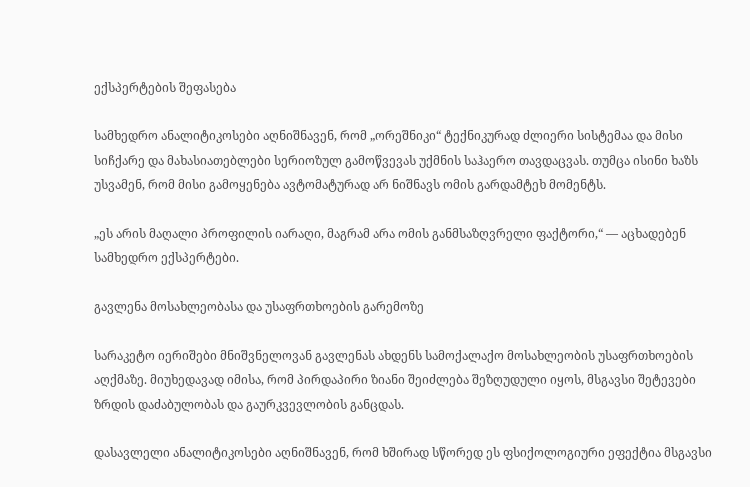ექსპერტების შეფასება

სამხედრო ანალიტიკოსები აღნიშნავენ, რომ „ორეშნიკი“ ტექნიკურად ძლიერი სისტემაა და მისი სიჩქარე და მახასიათებლები სერიოზულ გამოწვევას უქმნის საჰაერო თავდაცვას. თუმცა ისინი ხაზს უსვამენ, რომ მისი გამოყენება ავტომატურად არ ნიშნავს ომის გარდამტეხ მომენტს.

„ეს არის მაღალი პროფილის იარაღი, მაგრამ არა ომის განმსაზღვრელი ფაქტორი,“ — აცხადებენ სამხედრო ექსპერტები.

გავლენა მოსახლეობასა და უსაფრთხოების გარემოზე

სარაკეტო იერიშები მნიშვნელოვან გავლენას ახდენს სამოქალაქო მოსახლეობის უსაფრთხოების აღქმაზე. მიუხედავად იმისა, რომ პირდაპირი ზიანი შეიძლება შეზღუდული იყოს, მსგავსი შეტევები ზრდის დაძაბულობას და გაურკვევლობის განცდას.

დასავლელი ანალიტიკოსები აღნიშნავენ, რომ ხშირად სწორედ ეს ფსიქოლოგიური ეფექტია მსგავსი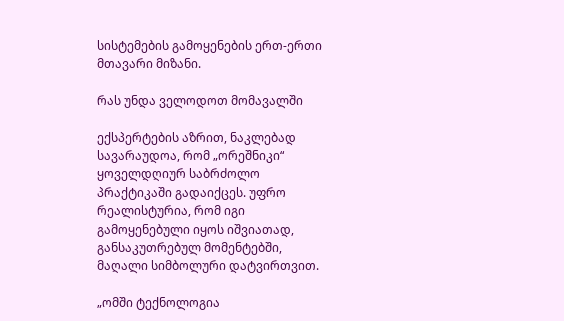სისტემების გამოყენების ერთ-ერთი მთავარი მიზანი.

რას უნდა ველოდოთ მომავალში

ექსპერტების აზრით, ნაკლებად სავარაუდოა, რომ „ორეშნიკი“ ყოველდღიურ საბრძოლო პრაქტიკაში გადაიქცეს. უფრო რეალისტურია, რომ იგი გამოყენებული იყოს იშვიათად, განსაკუთრებულ მომენტებში, მაღალი სიმბოლური დატვირთვით.

„ომში ტექნოლოგია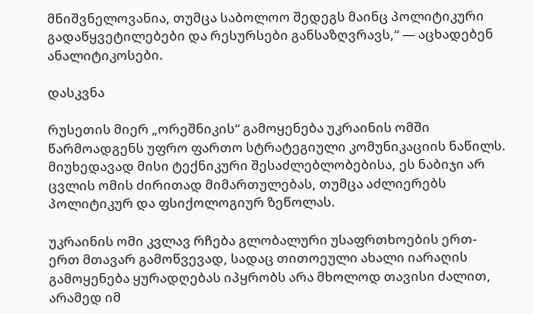მნიშვნელოვანია, თუმცა საბოლოო შედეგს მაინც პოლიტიკური გადაწყვეტილებები და რესურსები განსაზღვრავს,“ — აცხადებენ ანალიტიკოსები.

დასკვნა

რუსეთის მიერ „ორეშნიკის“ გამოყენება უკრაინის ომში წარმოადგენს უფრო ფართო სტრატეგიული კომუნიკაციის ნაწილს. მიუხედავად მისი ტექნიკური შესაძლებლობებისა, ეს ნაბიჯი არ ცვლის ომის ძირითად მიმართულებას, თუმცა აძლიერებს პოლიტიკურ და ფსიქოლოგიურ ზეწოლას.

უკრაინის ომი კვლავ რჩება გლობალური უსაფრთხოების ერთ-ერთ მთავარ გამოწვევად, სადაც თითოეული ახალი იარაღის გამოყენება ყურადღებას იპყრობს არა მხოლოდ თავისი ძალით, არამედ იმ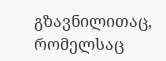გზავნილითაც, რომელსაც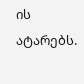ის ატარებს.